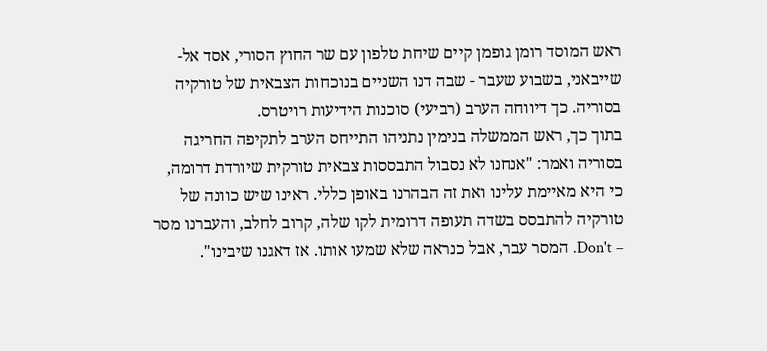ראש המוסד רומן גופמן קיים שיחת טלפון עם שר החוץ הסורי, אסד אל-שייבאני, בשבוע שעבר - שבה דנו השניים בנוכחות הצבאית של טורקיה בסוריה. כך דיווחה הערב (רביעי) סוכנות הידיעות רויטרס.
בתוך כך, ראש הממשלה בנימין נתניהו התייחס הערב לתקיפה החריגה בסוריה ואמר: "אנחנו לא נסבול התבססות צבאית טורקית שיורדת דרומה, כי היא מאיימת עלינו ואת זה הבהרנו באופן כללי. ראינו שיש כוונה של טורקיה להתבסס בשדה תעופה דרומית לקו שלה, קרוב לחלב, והעברנו מסר – Don't. המסר עבר, אבל כנראה שלא שמעו אותו. אז דאגנו שיבינו".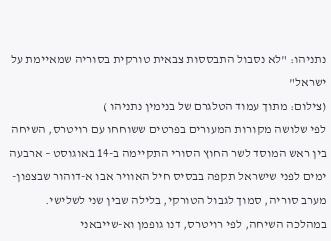נתניהו: "לא נסבול התבססות צבאית טורקית בסוריה שמאיימת על ישראל"
(צילום: מתוך עמוד הטלגרם של בנימין נתניהו )
לפי שלושה מקורות המעורים בפרטים ששוחחו עם רויטרס, השיחה בין ראש המוסד לשר החוץ הסורי התקיימה ב-14 באוגוסט – ארבעה ימים לפני שישראל תקפה בבסיס חיל האוויר אבו א-דוהור שבצפון-מערב סוריה, סמוך לגבול הטורקי, בלילה שבין שני לשלישי. במהלכה השיחה, לפי רויטרס, דנו גופמן וא-שייבאני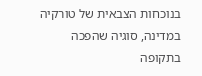בנוכחות הצבאית של טורקיה במדינה, סוגיה שהפכה בתקופה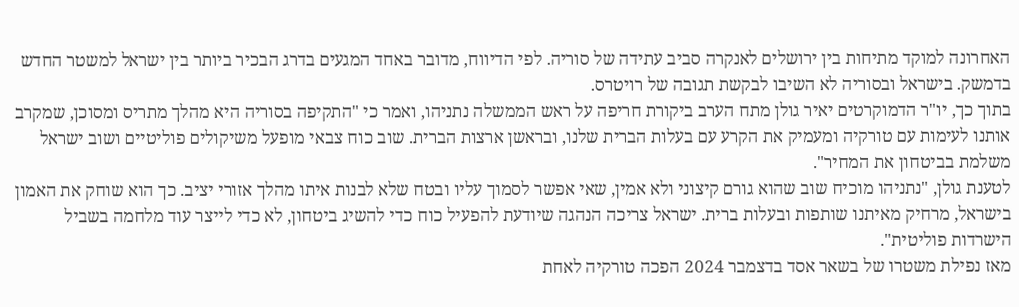האחרונה למוקד מתיחות בין ירושלים לאנקרה סביב עתידה של סוריה. לפי הדיווח, מדובר באחד המגעים בדרג הבכיר ביותר בין ישראל למשטר החדש בדמשק. בישראל ובסוריה לא השיבו לבקשת תגובה של רויטרס.
בתוך כך, יו"ר הדמוקרטים יאיר גולן מתח הערב ביקורת חריפה על ראש הממשלה נתניהו, ואמר כי "התקיפה בסוריה היא מהלך מתריס ומסוכן, שמקרב אותנו לעימות עם טורקיה ומעמיק את הקרע עם בעלות הברית שלנו, ובראשן ארצות הברית. שוב כוח צבאי מופעל משיקולים פוליטיים ושוב ישראל משלמת בביטחון את המחיר".
לטענת גולן, "נתניהו מוכיח שוב שהוא גורם קיצוני ולא אמין, שאי אפשר לסמוך עליו ובטח שלא לבנות איתו מהלך אזורי יציב. כך הוא שוחק את האמון בישראל, מרחיק מאיתנו שותפות ובעלות ברית. ישראל צריכה הנהגה שיודעת להפעיל כוח כדי להשיג ביטחון, לא כדי לייצר עוד מלחמה בשביל הישרדות פוליטית".
מאז נפילת משטרו של בשאר אסד בדצמבר 2024 הפכה טורקיה לאחת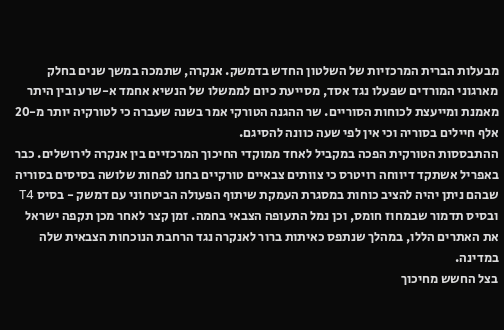מבעלות הברית המרכזיות של השלטון החדש בדמשק. אנקרה, שתמכה במשך שנים בחלק מארגוני המורדים שפעלו נגד אסד, מסייעת כיום לממשלו של הנשיא אחמד א-שרע ובין היתר מאמנת ומייעצת לכוחות הסוריים. שר ההגנה הטורקי אמר בשנה שעברה כי לטורקיה יותר מ-20 אלף חיילים בסוריה וכי אין לפי שעה כוונה להסיגם.
ההתבססות הטורקית הפכה במקביל לאחד ממוקדי החיכוך המרכזיים בין אנקרה לירושלים. כבר באפריל אשתקד דיווחה רויטרס כי צוותים צבאיים טורקיים בחנו לפחות שלושה בסיסים בסוריה שבהם ניתן יהיה להציב כוחות במסגרת העמקת שיתוף הפעולה הביטחוני עם דמשק - בסיס T4 ובסיס תדמור שבמחוז חומס, וכן נמל התעופה הצבאי בחמה. זמן קצר לאחר מכן תקפה ישראל את האתרים הללו, במהלך שנתפס כאיתות ברור לאנקרה נגד הרחבת הנוכחות הצבאית שלה במדינה.
בצל החשש מחיכוך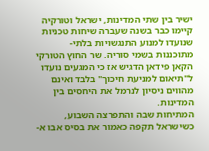ישיר בין שתי המדינות, ישראל וטורקיה קיימו כבר בשנה שעברה שיחות טכניות שנועדו למנוע התנגשויות בלתי-מתוכננות בשמי סוריה. שר החוץ הטורקי הקאן פידאן הדגיש אז כי המגעים נועדו ל"תיאום למניעת חיכוך" בלבד ואינם מהווים ניסיון לנרמל את היחסים בין המדינות.
המתיחות שבה והתפרצה השבוע, כשישראל תקפה כאמור את בסיס אבו א-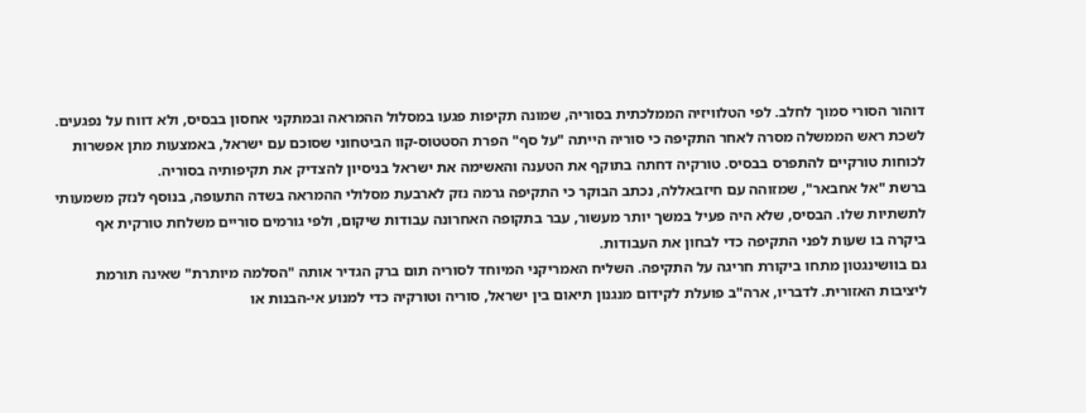דוהור הסורי סמוך לחלב. לפי הטלוויזיה הממלכתית בסוריה, שמונה תקיפות פגעו במסלול ההמראה ובמתקני אחסון בבסיס, ולא דווח על נפגעים. לשכת ראש הממשלה מסרה לאחר התקיפה כי סוריה הייתה "על סף" הפרת הסטטוס-קוו הביטחוני שסוכם עם ישראל, באמצעות מתן אפשרות לכוחות טורקיים להתפרס בבסיס. טורקיה דחתה בתוקף את הטענה והאשימה את ישראל בניסיון להצדיק את תקיפותיה בסוריה.
ברשת "אל אחבאר", שמזוהה עם חיזבאללה, נכתב הבוקר כי התקיפה גרמה נזק לארבעת מסלולי ההמראה בשדה התעופה, בנוסף לנזק משמעותי לתשתיות שלו. הבסיס, שלא היה פעיל במשך יותר מעשור, עבר בתקופה האחרונה עבודות שיקום, ולפי גורמים סוריים משלחת טורקית אף ביקרה בו שעות לפני התקיפה כדי לבחון את העבודות.
גם בוושינגטון מתחו ביקורת חריגה על התקיפה. השליח האמריקני המיוחד לסוריה תום ברק הגדיר אותה "הסלמה מיותרת" שאינה תורמת ליציבות האזורית. לדבריו, ארה"ב פועלת לקידום מנגנון תיאום בין ישראל, סוריה וטורקיה כדי למנוע אי-הבנות או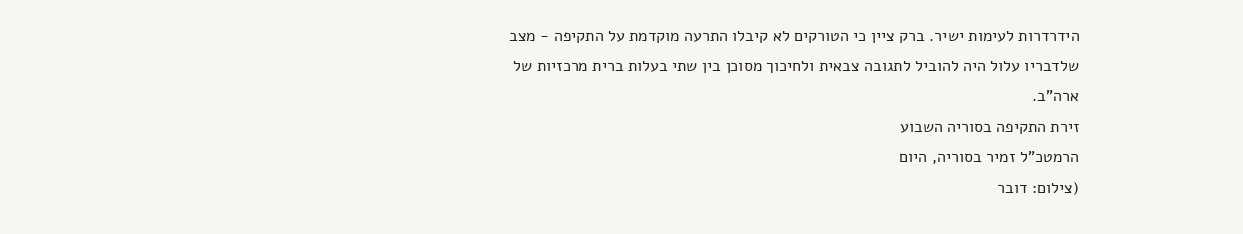הידרדרות לעימות ישיר. ברק ציין כי הטורקים לא קיבלו התרעה מוקדמת על התקיפה - מצב שלדבריו עלול היה להוביל לתגובה צבאית ולחיכוך מסוכן בין שתי בעלות ברית מרכזיות של ארה"ב.
זירת התקיפה בסוריה השבוע
הרמטכ"ל זמיר בסוריה, היום
(צילום: דובר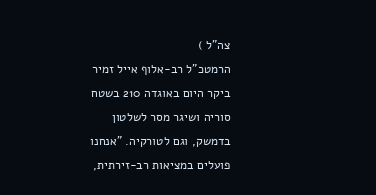צה"ל )
הרמטכ"ל רב-אלוף אייל זמיר ביקר היום באוגדה 210 בשטח סוריה ושיגר מסר לשלטון בדמשק, וגם לטורקיה. "אנחנו פועלים במציאות רב-זירתית,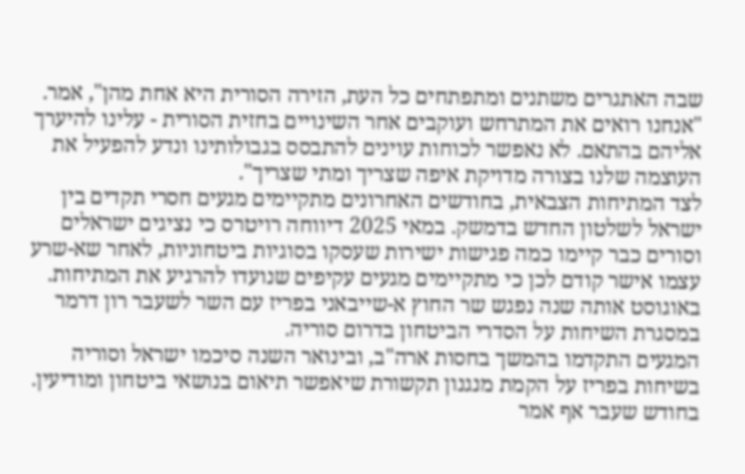שבה האתגרים משתנים ומתפתחים כל העת, הזירה הסורית היא אחת מהן", אמר. "אנחנו רואים את המתרחש ועוקבים אחר השינויים בחזית הסורית - עלינו להיערך אליהם בהתאם. לא נאפשר לכוחות עוינים להתבסס בגבולותינו ונדע להפעיל את העוצמה שלנו בצורה מדויקת איפה שצריך ומתי שצריך".
לצד המתיחות הצבאית, בחודשים האחרונים מתקיימים מגעים חסרי תקדים בין ישראל לשלטון החדש בדמשק. במאי 2025 דיווחה רויטרס כי נציגים ישראלים וסורים כבר קיימו כמה פגישות ישירות שעסקו בסוגיות ביטחוניות, לאחר שא-שרע עצמו אישר קודם לכן כי מתקיימים מגעים עקיפים שנועדו להרגיע את המתיחות. באוגוסט אותה שנה נפגש שר החוץ א-שייבאני בפריז עם השר לשעבר רון דרמר במסגרת השיחות על הסדרי הביטחון בדרום סוריה.
המגעים התקדמו בהמשך בחסות ארה"ב, ובינואר השנה סיכמו ישראל וסוריה בשיחות בפריז על הקמת מנגנון תקשורת שיאפשר תיאום בנושאי ביטחון ומודיעין. בחודש שעבר אף אמר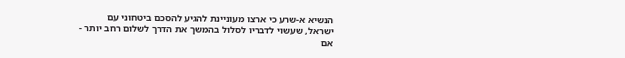הנשיא א-שרע כי ארצו מעוניינת להגיע להסכם ביטחוני עם ישראל, שעשוי לדבריו לסלול בהמשך את הדרך לשלום רחב יותר - אם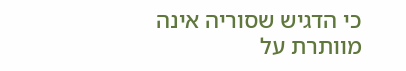כי הדגיש שסוריה אינה מוותרת על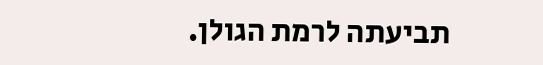תביעתה לרמת הגולן.